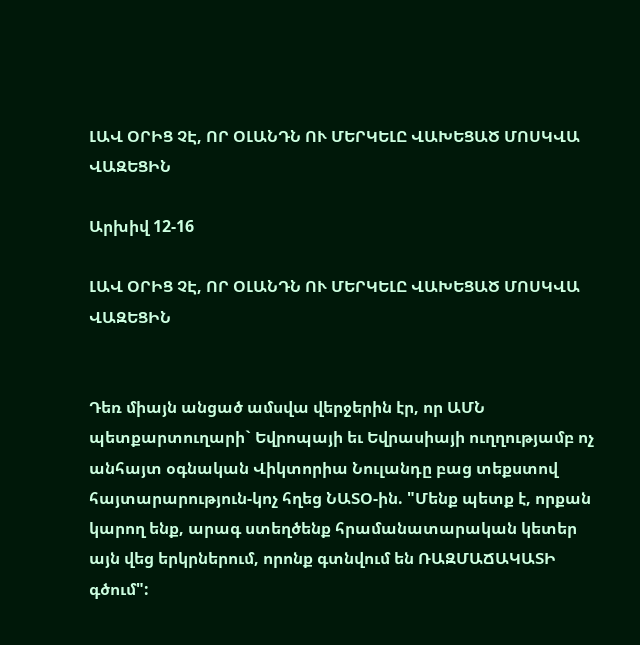ԼԱՎ ՕՐԻՑ ՉԷ, ՈՐ ՕԼԱՆԴՆ ՈՒ ՄԵՐԿԵԼԸ ՎԱԽԵՑԱԾ ՄՈՍԿՎԱ ՎԱԶԵՑԻՆ

Արխիվ 12-16

ԼԱՎ ՕՐԻՑ ՉԷ, ՈՐ ՕԼԱՆԴՆ ՈՒ ՄԵՐԿԵԼԸ ՎԱԽԵՑԱԾ ՄՈՍԿՎԱ ՎԱԶԵՑԻՆ


Դեռ միայն անցած ամսվա վերջերին էր, որ ԱՄՆ պետքարտուղարի` Եվրոպայի եւ Եվրասիայի ուղղությամբ ոչ անհայտ օգնական Վիկտորիա Նուլանդը բաց տեքստով հայտարարություն-կոչ հղեց ՆԱՏՕ-ին. "Մենք պետք է, որքան կարող ենք, արագ ստեղծենք հրամանատարական կետեր այն վեց երկրներում, որոնք գտնվում են ՌԱԶՄԱՃԱԿԱՏԻ գծում":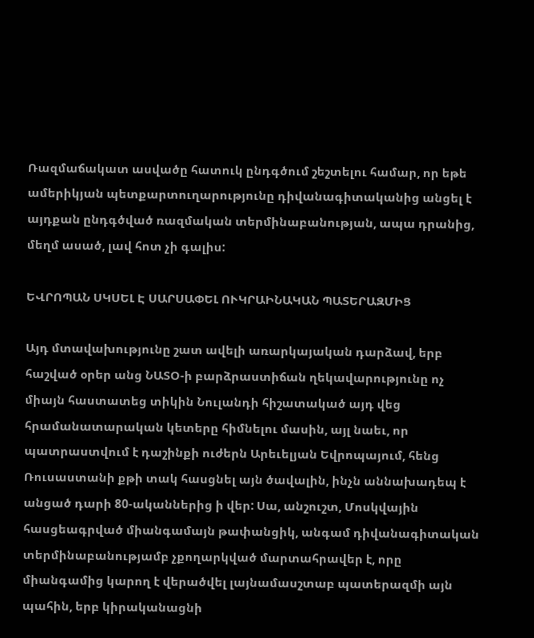Ռազմաճակատ ասվածը հատուկ ընդգծում շեշտելու համար, որ եթե ամերիկյան պետքարտուղարությունը դիվանագիտականից անցել է այդքան ընդգծված ռազմական տերմինաբանության, ապա դրանից, մեղմ ասած, լավ հոտ չի գալիս:

ԵՎՐՈՊԱՆ ՍԿՍԵԼ Է ՍԱՐՍԱՓԵԼ ՈՒԿՐԱԻՆԱԿԱՆ ՊԱՏԵՐԱԶՄԻՑ

Այդ մտավախությունը շատ ավելի առարկայական դարձավ, երբ հաշված օրեր անց ՆԱՏՕ-ի բարձրաստիճան ղեկավարությունը ոչ միայն հաստատեց տիկին Նուլանդի հիշատակած այդ վեց հրամանատարական կետերը հիմնելու մասին, այլ նաեւ, որ պատրաստվում է դաշինքի ուժերն Արեւելյան Եվրոպայում, հենց Ռուսաստանի քթի տակ հասցնել այն ծավալին, ինչն աննախադեպ է անցած դարի 80-ականներից ի վեր: Սա, անշուշտ, Մոսկվային հասցեագրված միանգամայն թափանցիկ, անգամ դիվանագիտական տերմինաբանությամբ չքողարկված մարտահրավեր է, որը միանգամից կարող է վերածվել լայնամասշտաբ պատերազմի այն պահին, երբ կիրականացնի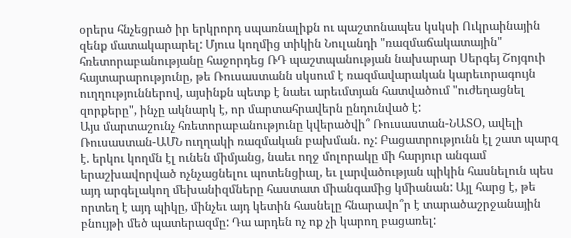օրերս հնչեցրած իր երկրորդ սպառնալիքն ու պաշտոնապես կսկսի Ուկրաինային զենք մատակարարել: Մյուս կողմից տիկին Նուլանդի "ռազմաճակատային" հռետորաբանությանը հաջորդեց ՌԴ պաշտպանության նախարար Սերգեյ Շոյգուի հայտարարությունը, թե Ռուսաստանն սկսում է ռազմավարական կարեւորագույն ուղղություններով, այսինքն պետք է նաեւ արեւմտյան հատվածում "ուժեղացնել զորքերը", ինչը ակնարկ է, որ մարտահրավերն ընդունված է:
Այս մարտաշունչ հռետորաբանությունը կվերածվի՞ Ռուսաստան-ՆԱՏՕ, ավելի Ռուսաստան-ԱՄՆ ուղղակի ռազմական բախման. ոչ: Բացատրությունն էլ շատ պարզ է. երկու կողմն էլ ունեն միմյանց, նաեւ ողջ մոլորակը մի հարյուր անգամ երաշխավորված ոչնչացնելու պոտենցիալ, եւ լարվածության պիկին հասնելուն պես այդ արգելակող մեխանիզմները հաստատ միանգամից կմիանան: Այլ հարց է, թե որտեղ է այդ պիկը, մինչեւ այդ կետին հասնելը հնարավո՞ր է տարածաշրջանային բնույթի մեծ պատերազմը: Դա արդեն ոչ ոք չի կարող բացառել: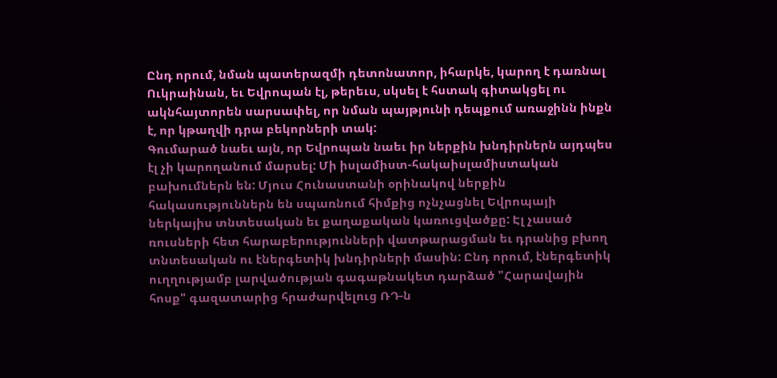Ընդ որում, նման պատերազմի դետոնատոր, իհարկե, կարող է դառնալ Ուկրաինան, եւ Եվրոպան էլ, թերեւս, սկսել է հստակ գիտակցել ու ակնհայտորեն սարսափել, որ նման պայթյունի դեպքում առաջինն ինքն է, որ կթաղվի դրա բեկորների տակ:
Գումարած նաեւ այն, որ Եվրոպան նաեւ իր ներքին խնդիրներն այդպես էլ չի կարողանում մարսել: Մի իսլամիստ-հակաիսլամիստական բախումներն են: Մյուս Հունաստանի օրինակով ներքին հակասություններն են սպառնում հիմքից ոչնչացնել Եվրոպայի ներկայիս տնտեսական եւ քաղաքական կառուցվածքը: Էլ չասած ռուսների հետ հարաբերությունների վատթարացման եւ դրանից բխող տնտեսական ու էներգետիկ խնդիրների մասին: Ընդ որում, էներգետիկ ուղղությամբ լարվածության գագաթնակետ դարձած "Հարավային հոսք" գազատարից հրաժարվելուց ՌԴ-ն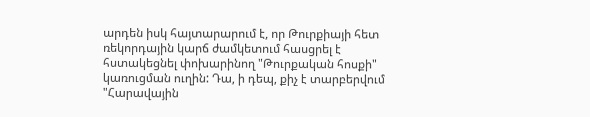արդեն իսկ հայտարարում է, որ Թուրքիայի հետ ռեկորդային կարճ ժամկետում հասցրել է հստակեցնել փոխարինող "Թուրքական հոսքի" կառուցման ուղին: Դա, ի դեպ, քիչ է տարբերվում "Հարավային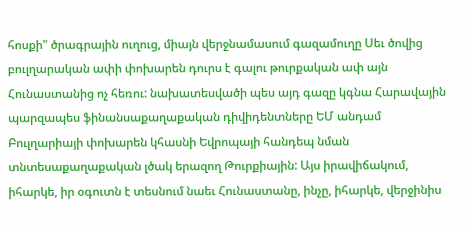հոսքի" ծրագրային ուղուց, միայն վերջնամասում գազամուղը Սեւ ծովից բուլղարական ափի փոխարեն դուրս է գալու թուրքական ափ այն Հունաստանից ոչ հեռու: նախատեսվածի պես այդ գազը կգնա Հարավային պարզապես ֆինանսաքաղաքական դիվիդենտները ԵՄ անդամ Բուլղարիայի փոխարեն կհասնի Եվրոպայի հանդեպ նման տնտեսաքաղաքական լծակ երազող Թուրքիային: Այս իրավիճակում, իհարկե, իր օգուտն է տեսնում նաեւ Հունաստանը, ինչը, իհարկե, վերջինիս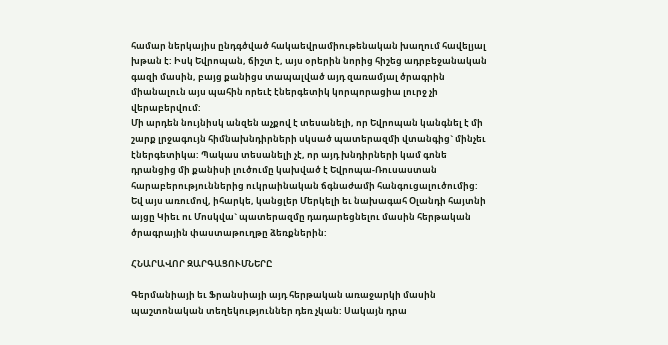համար ներկայիս ընդգծված հակաեվրամիութենական խաղում հավելյալ խթան է: Իսկ Եվրոպան, ճիշտ է, այս օրերին նորից հիշեց ադրբեջանական գազի մասին, բայց քանիցս տապալված այդ զառամյալ ծրագրին միանալուն այս պահին որեւէ էներգետիկ կորպորացիա լուրջ չի վերաբերվում:
Մի արդեն նույնիսկ անզեն աչքով է տեսանելի, որ Եվրոպան կանգնել է մի շարք լրջագույն հիմնախնդիրների սկսած պատերազմի վտանգից` մինչեւ էներգետիկա: Պակաս տեսանելի չէ, որ այդ խնդիրների կամ գոնե դրանցից մի քանիսի լուծումը կախված է Եվրոպա-Ռուսաստան հարաբերություններից ուկրաինական ճգնաժամի հանգուցալուծումից: Եվ այս առումով, իհարկե, կանցլեր Մերկելի եւ նախագահ Օլանդի հայտնի այցը Կիեւ ու Մոսկվա` պատերազմը դադարեցնելու մասին հերթական ծրագրային փաստաթուղթը ձեռքներին:

ՀՆԱՐԱՎՈՐ ԶԱՐԳԱՑՈՒՄՆԵՐԸ

Գերմանիայի եւ Ֆրանսիայի այդ հերթական առաջարկի մասին պաշտոնական տեղեկություններ դեռ չկան: Սակայն դրա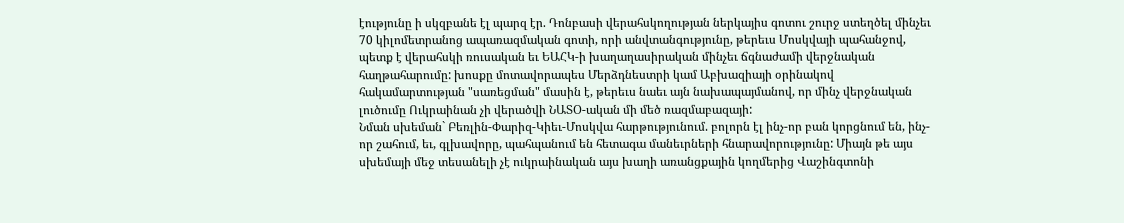էությունը ի սկզբանե էլ պարզ էր. Դոնբասի վերահսկողության ներկայիս գոտու շուրջ ստեղծել մինչեւ 70 կիլոմետրանոց ապառազմական գոտի, որի անվտանգությունը, թերեւս Մոսկվայի պահանջով, պետք է վերահսկի ռուսական եւ ԵԱՀԿ-ի խաղաղասիրական մինչեւ ճգնաժամի վերջնական հաղթահարումը: խոսքը մոտավորապես Մերձդնեստրի կամ Աբխազիայի օրինակով հակամարտության "սառեցման" մասին է, թերեւս նաեւ այն նախապայմանով, որ մինչ վերջնական լուծումը Ուկրաինան չի վերածվի ՆԱՏՕ-ական մի մեծ ռազմաբազայի:
Նման սխեման` Բեռլին-Փարիզ-Կիեւ-Մոսկվա հարթությունում. բոլորն էլ ինչ-որ բան կորցնում են, ինչ-որ շահում, եւ, գլխավորը, պահպանում են հետագա մանեւրների հնարավորությունը: Միայն թե այս սխեմայի մեջ տեսանելի չէ ուկրաինական այս խաղի առանցքային կողմերից Վաշինգտոնի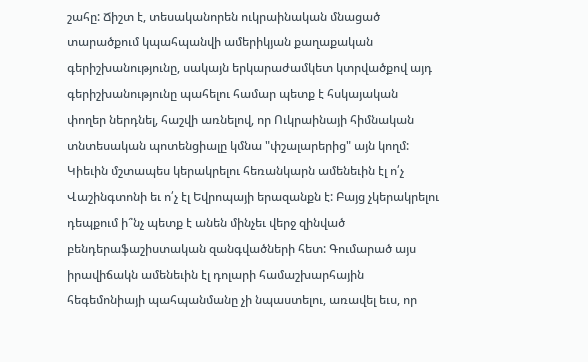շահը: Ճիշտ է, տեսականորեն ուկրաինական մնացած տարածքում կպահպանվի ամերիկյան քաղաքական գերիշխանությունը, սակայն երկարաժամկետ կտրվածքով այդ գերիշխանությունը պահելու համար պետք է հսկայական փողեր ներդնել, հաշվի առնելով, որ Ուկրաինայի հիմնական տնտեսական պոտենցիալը կմնա "փշալարերից" այն կողմ: Կիեւին մշտապես կերակրելու հեռանկարն ամենեւին էլ ո՛չ Վաշինգտոնի եւ ո՛չ էլ Եվրոպայի երազանքն է: Բայց չկերակրելու դեպքում ի՞նչ պետք է անեն մինչեւ վերջ զինված բենդերաֆաշիստական զանգվածների հետ: Գումարած այս իրավիճակն ամենեւին էլ դոլարի համաշխարհային հեգեմոնիայի պահպանմանը չի նպաստելու, առավել եւս, որ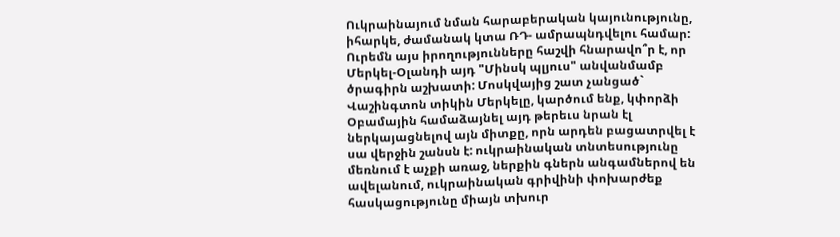Ուկրաինայում նման հարաբերական կայունությունը, իհարկե, ժամանակ կտա ՌԴ- ամրապնդվելու համար:
Ուրեմն այս իրողությունները հաշվի հնարավո՞ր է, որ Մերկել-Օլանդի այդ "Մինսկ պլյուս" անվանմամբ ծրագիրն աշխատի: Մոսկվայից շատ չանցած` Վաշինգտոն տիկին Մերկելը, կարծում ենք, կփորձի Օբամային համաձայնել այդ թերեւս նրան էլ ներկայացնելով այն միտքը, որն արդեն բացատրվել է սա վերջին շանսն է: ուկրաինական տնտեսությունը մեռնում է աչքի առաջ, ներքին գներն անգամներով են ավելանում, ուկրաինական գրիվինի փոխարժեք հասկացությունը միայն տխուր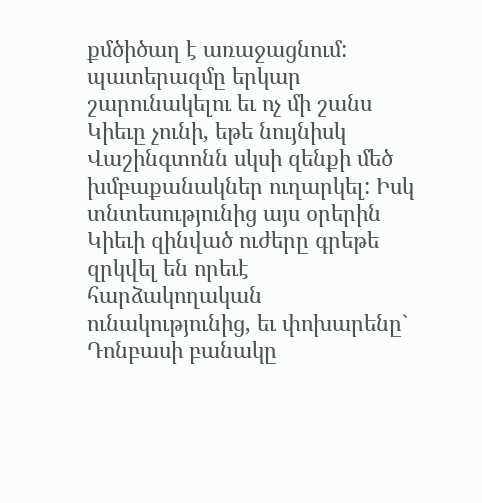քմծիծաղ է առաջացնում: պատերազմը երկար շարունակելու եւ ոչ մի շանս Կիեւը չունի, եթե նույնիսկ Վաշինգտոնն սկսի զենքի մեծ խմբաքանակներ ուղարկել: Իսկ տնտեսությունից այս օրերին Կիեւի զինված ուժերը գրեթե զրկվել են որեւէ հարձակողական ունակությունից, եւ փոխարենը` Դոնբասի բանակը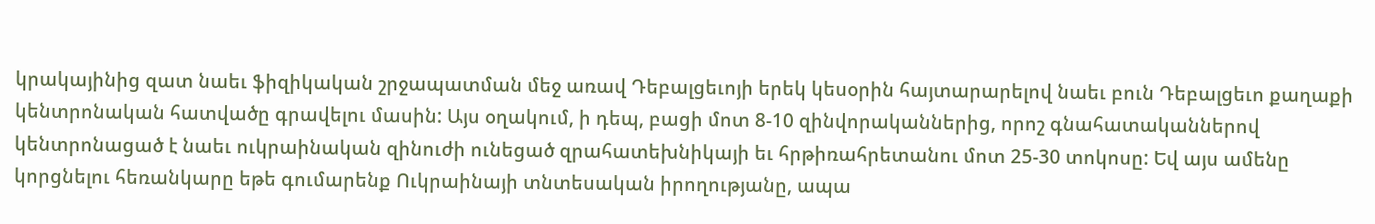կրակայինից զատ նաեւ ֆիզիկական շրջապատման մեջ առավ Դեբալցեւոյի երեկ կեսօրին հայտարարելով նաեւ բուն Դեբալցեւո քաղաքի կենտրոնական հատվածը գրավելու մասին: Այս օղակում, ի դեպ, բացի մոտ 8-10 զինվորականներից, որոշ գնահատականներով կենտրոնացած է նաեւ ուկրաինական զինուժի ունեցած զրահատեխնիկայի եւ հրթիռահրետանու մոտ 25-30 տոկոսը: Եվ այս ամենը կորցնելու հեռանկարը եթե գումարենք Ուկրաինայի տնտեսական իրողությանը, ապա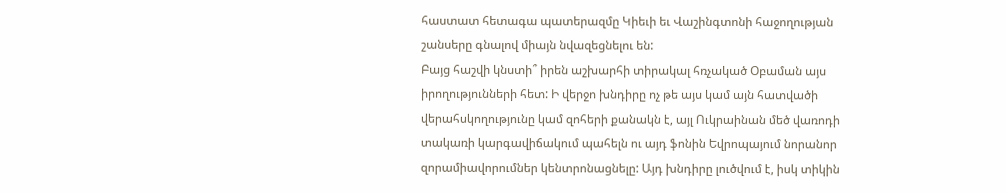հաստատ հետագա պատերազմը Կիեւի եւ Վաշինգտոնի հաջողության շանսերը գնալով միայն նվազեցնելու են:
Բայց հաշվի կնստի՞ իրեն աշխարհի տիրակալ հռչակած Օբաման այս իրողությունների հետ: Ի վերջո խնդիրը ոչ թե այս կամ այն հատվածի վերահսկողությունը կամ զոհերի քանակն է, այլ Ուկրաինան մեծ վառոդի տակառի կարգավիճակում պահելն ու այդ ֆոնին Եվրոպայում նորանոր զորամիավորումներ կենտրոնացնելը: Այդ խնդիրը լուծվում է, իսկ տիկին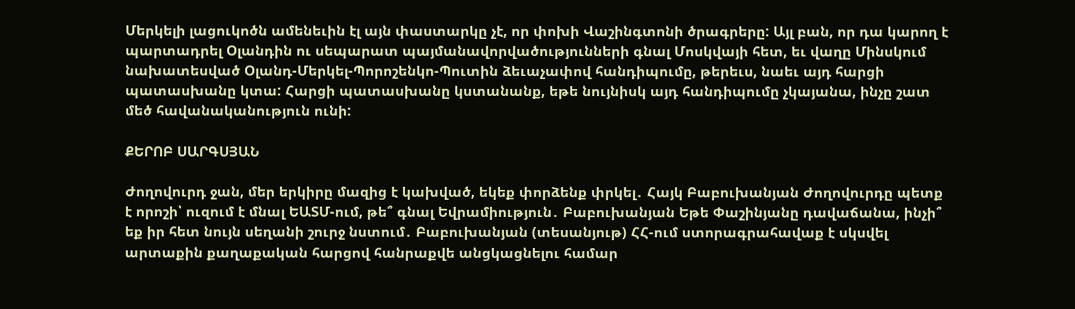Մերկելի լացուկոծն ամենեւին էլ այն փաստարկը չէ, որ փոխի Վաշինգտոնի ծրագրերը: Այլ բան, որ դա կարող է պարտադրել Օլանդին ու սեպարատ պայմանավորվածությունների գնալ Մոսկվայի հետ, եւ վաղը Մինսկում նախատեսված Օլանդ-Մերկել-Պորոշենկո-Պուտին ձեւաչափով հանդիպումը, թերեւս, նաեւ այդ հարցի պատասխանը կտա: Հարցի պատասխանը կստանանք, եթե նույնիսկ այդ հանդիպումը չկայանա, ինչը շատ մեծ հավանականություն ունի:

ՔԵՐՈԲ ՍԱՐԳՍՅԱՆ

Ժողովուրդ ջան, մեր երկիրը մազից է կախված, եկեք փորձենք փրկել․ Հայկ Բաբուխանյան Ժողովուրդը պետք է որոշի՝ ուզում է մնալ ԵԱՏՄ-ում, թե՞ գնալ Եվրամիություն․ Բաբուխանյան Եթե Փաշինյանը դավաճանա, ինչի՞ եք իր հետ նույն սեղանի շուրջ նստում․ Բաբուխանյան (տեսանյութ) ՀՀ-ում ստորագրահավաք է սկսվել արտաքին քաղաքական հարցով հանրաքվե անցկացնելու համար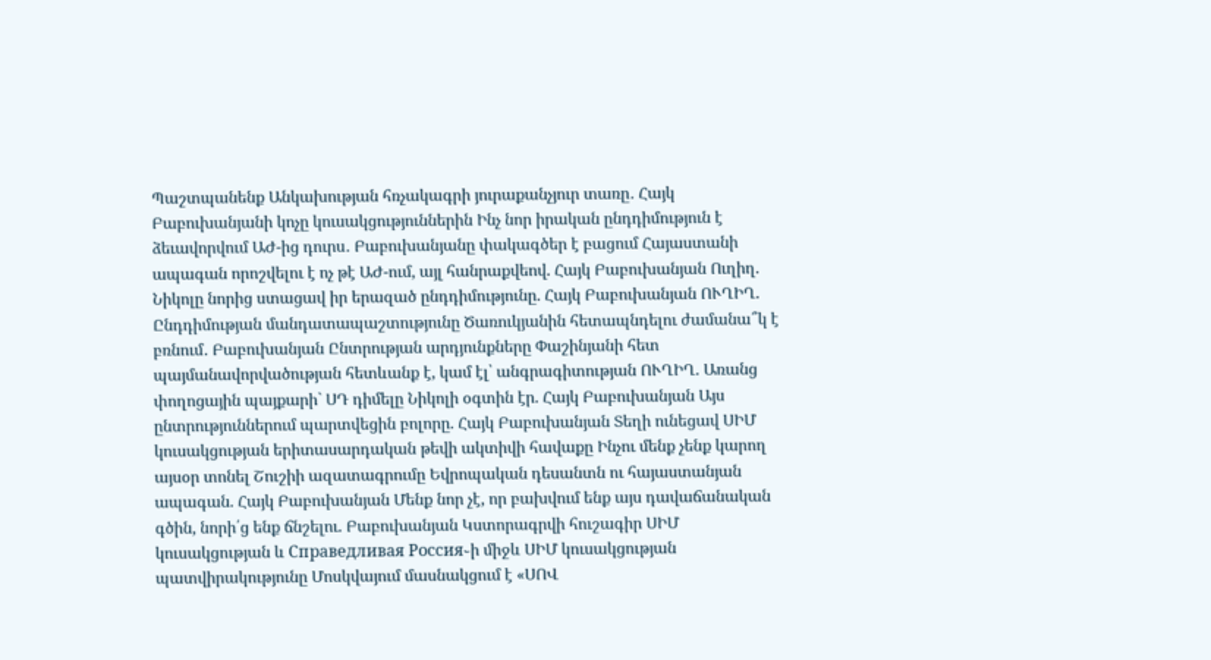Պաշտպանենք Անկախության հռչակագրի յուրաքանչյուր տառը․ Հայկ Բաբուխանյանի կոչը կուսակցություններին Ինչ նոր իրական ընդդիմություն է ձեւավորվում ԱԺ-ից դուրս․ Բաբուխանյանը փակագծեր է բացում Հայաստանի ապագան որոշվելու է ոչ թէ ԱԺ-ում, այլ հանրաքվեով. Հայկ Բաբուխանյան Ուղիղ. Նիկոլը նորից ստացավ իր երազած ընդդիմությունը. Հայկ Բաբուխանյան ՈՒՂԻՂ. Ընդդիմության մանդատապաշտությունը Ծառուկյանին հետապնդելու ժամանա՞կ է բռնում․ Բաբուխանյան Ընտրության արդյունքները Փաշինյանի հետ պայմանավորվածության հետևանք է, կամ էլ՝ անգրագիտության ՈՒՂԻՂ. Առանց փողոցային պայքարի` ՍԴ դիմելը Նիկոլի օգտին էր. Հայկ Բաբուխանյան Այս ընտրություններում պարտվեցին բոլորը. Հայկ Բաբուխանյան Տեղի ունեցավ ՍԻՄ կուսակցության երիտասարդական թեվի ակտիվի հավաքը Ինչու մենք չենք կարող այսօր տոնել Շուշիի ազատագրումը Եվրոպական դեսանտն ու հայաստանյան ապագան. Հայկ Բաբուխանյան Մենք նոր չէ, որ բախվում ենք այս դավաճանական գծին, նորի՛ց ենք ճնշելու. Բաբուխանյան Կստորագրվի հուշագիր ՍԻՄ կուսակցության և Справедливая Россия֊ի միջև ՍԻՄ կուսակցության պատվիրակությունը Մոսկվայում մասնակցում է «ՍՈՎ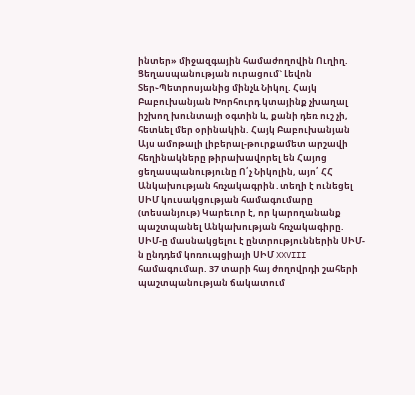ինտեր» միջազգային համաժողովին Ուղիղ. Ցեղասպանության ուրացում` Լեվոն Տեր֊Պետրոսյանից մինչև Նիկոլ. Հայկ Բաբուխանյան Խորհուրդ կտայինք չխաղալ իշխող խունտայի օգտին և, քանի դեռ ուշ չի, հետևել մեր օրինակին. Հայկ Բաբուխանյան Այս ամոթալի լիբերալ-թուրքամետ արշավի հեղինակները թիրախավորել են Հայոց ցեղասպանությունը Ո՛չ Նիկոլին, այո՛ ՀՀ Անկախության հռչակագրին․տեղի է ունեցել ՍԻՄ կուսակցության համագումարը (տեսանյութ) Կարեւոր է, որ կարողանանք պաշտպանել Անկախության հռչակագիրը. ՍԻՄ-ը մասնակցելու է ընտրություններին ՍԻՄ-ն ընդդեմ կոռուպցիայի ՍԻՄ XXVIII համագումար. 37 տարի հայ ժողովրդի շահերի պաշտպանության ճակատում